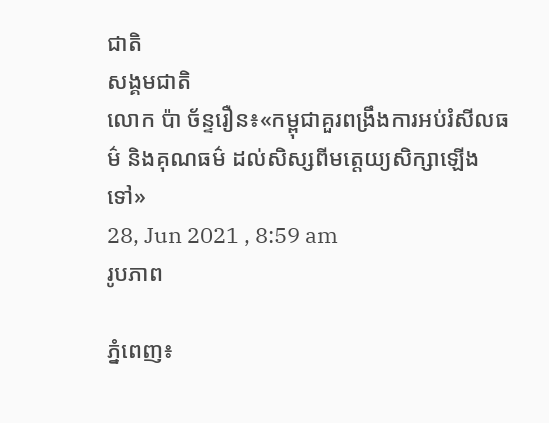ជាតិ
សង្គមជាតិ
លោក ប៉ា ច័ន្ទរឿន៖«កម្ពុជាគួរពង្រឹងការអប់រំសីលធម៌ និងគុណធម៌ ដល់សិស្សពីមត្តេយ្យសិក្សាឡើងទៅ»
28, Jun 2021 , 8:59 am
រូបភាព

ភ្នំពេញ៖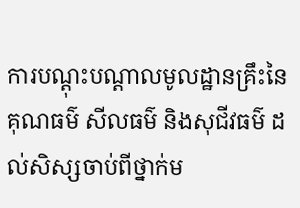ការបណ្ដុះបណ្ដាលមូលដ្ឋានគ្រឹះនៃគុណធម៌ សីលធម៌ និងសុជីវធម៌ ដល់សិស្សចាប់ពីថ្នាក់ម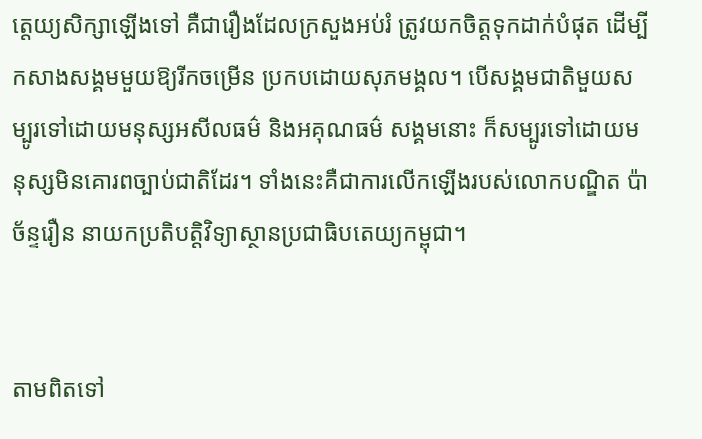ត្តេយ្យសិក្សាឡើងទៅ គឺជារឿងដែលក្រសួងអប់រំ ត្រូវយកចិត្តទុកដាក់បំផុត ដើម្បីកសាងសង្គមមួយឱ្យរីកចម្រើន ប្រកបដោយសុភមង្គល។ បើសង្គមជាតិមួយសម្បូរទៅដោយមនុស្សអសីលធម៌ និងអគុណធម៌ សង្គមនោះ ក៏សម្បូរទៅដោយមនុស្សមិនគោរពច្បាប់ជាតិដែរ។ ទាំងនេះគឺជាការលើកឡើងរបស់លោកបណ្ឌិត ប៉ា ច័ន្ទរឿន នាយកប្រតិបត្តិវិទ្យាស្ថានប្រជាធិបតេយ្យកម្ពុជា។


តាមពិតទៅ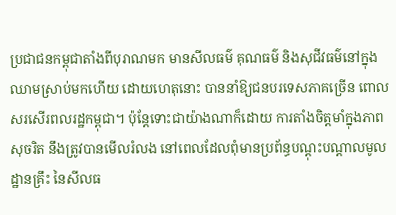ប្រជាជនកម្ពុជាតាំងពីបុរាណមក មានសីលធម៌ គុណធម៌ និងសុជីវធម៌នៅក្នុងឈាមស្រាប់មកហើយ ដោយហេតុនោះ បាននាំឱ្យជនបរទេសភាគច្រើន ពោលសរសើរពលរដ្ឋកម្ពុជា។ ប៉ុន្តែទោះជាយ៉ាងណាក៏ដោយ ការតាំងចិត្តមាំក្នុងភាពសុចរិត នឹងត្រូវបានមើលរំលង នៅពេលដែលពុំមានប្រព័ន្ធបណ្ដុះបណ្ដាលមូលដ្ឋានគ្រឹះ នៃសីលធ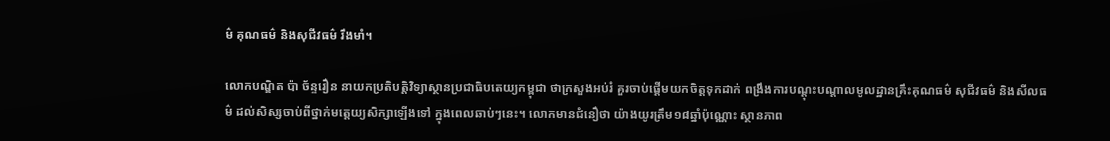ម៌ គុណធម៌ និងសុជីវធម៌ រឹងមាំ។

លោកបណ្ឌិត ប៉ា ច័ន្ទរឿន នាយកប្រតិបត្តិវិទ្យាស្ថានប្រជាធិបតេយ្យកម្ពុជា ថាក្រសួងអប់រំ គួរចាប់ផ្ដើមយកចិត្តទុកដាក់ ពង្រឹងការបណ្ដុះបណ្ដាលមូលដ្ឋានគ្រឹះគុណធម៌ សុជីវធម៌ និងសីលធម៌ ដល់សិស្សចាប់ពីថ្នាក់មត្តេយ្យសិក្សាឡើងទៅ ក្នុងពេលឆាប់ៗនេះ។ លោកមានជំនឿថា យ៉ាងយូរត្រឹម១៨ឆ្នាំប៉ុណ្ណោះ ស្ថានភាព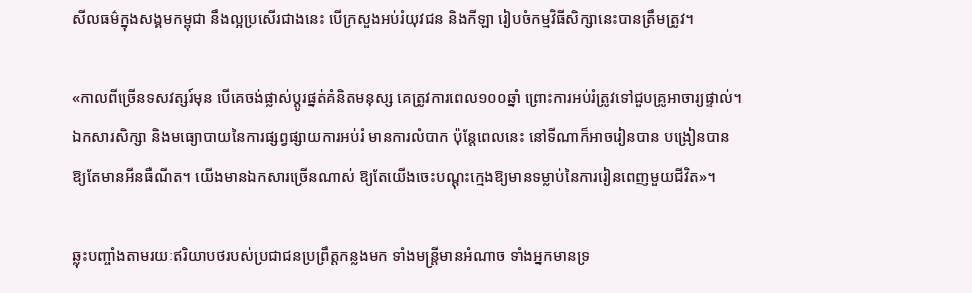សីលធម៌ក្នុងសង្គមកម្ពុជា នឹងល្អប្រសើរជាងនេះ បើក្រសួងអប់រំយុវជន និងកីឡា រៀបចំកម្មវិធីសិក្សានេះបានត្រឹមត្រូវ។

«កាលពីច្រើនទសវត្សរ៍មុន បើគេចង់ផ្លាស់ប្ដូរផ្នត់គំនិតមនុស្ស គេត្រូវការពេល១០០ឆ្នាំ ព្រោះការអប់រំត្រូវទៅជួបគ្រូអាចារ្យផ្ទាល់។ ឯកសារសិក្សា និងមធ្យោបាយនៃការផ្សព្វផ្សាយការអប់រំ មានការលំបាក ប៉ុន្តែពេលនេះ នៅទីណាក៏អាចរៀនបាន បង្រៀនបាន ឱ្យតែមានអីនធឺណីត។ យើងមានឯកសារច្រើនណាស់ ឱ្យតែយើងចេះបណ្ដុះក្មេងឱ្យមានទម្លាប់នៃការរៀនពេញមួយជីវិត»។

ឆ្លុះបញ្ចាំងតាមរយៈឥរិយាបថរបស់ប្រជាជនប្រព្រឹត្តកន្លងមក ទាំងមន្ត្រីមានអំណាច ទាំងអ្នកមានទ្រ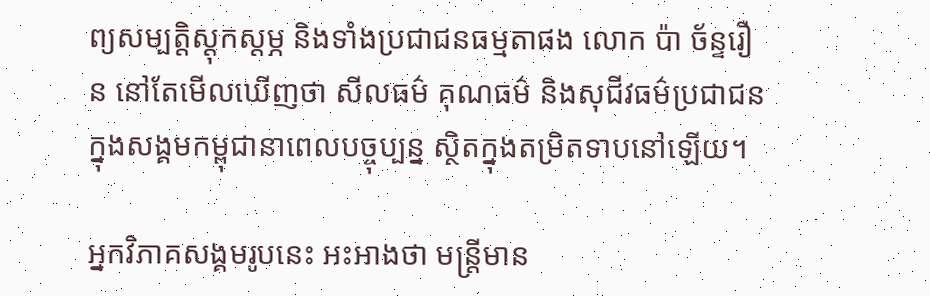ព្យសម្បត្តិស្ដុកស្ដម្ភ និងទាំងប្រជាជនធម្មតាផង លោក ប៉ា ច័ន្ទរឿន នៅតែមើលឃើញថា សីលធម៌ គុណធម៌ និងសុជីវធម៌ប្រជាជន ក្នុងសង្គមកម្ពុជានាពេលបច្ចុប្បន្ន ស្ថិតក្នុងតម្រិតទាបនៅឡើយ។

អ្នកវិភាគសង្គមរូបនេះ អះអាងថា មន្ត្រីមាន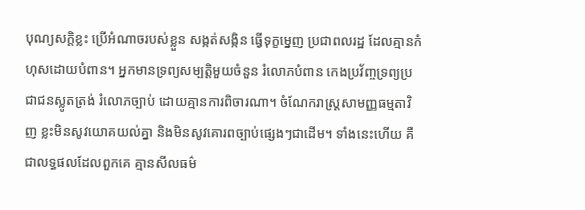បុណ្យសក្ដិខ្លះ ប្រើអំណាចរបស់ខ្លួន សង្កត់សង្កិន ធ្វើទុក្ខម្នេញ ប្រជាពលរដ្ឋ ដែលគ្មានកំហុសដោយបំពាន។ អ្នកមានទ្រព្យសម្បត្តិមួយចំនួន រំលោភបំពាន កេងប្រវ័ញ្ចទ្រព្យប្រជាជនស្លូតត្រង់ រំលោភច្បាប់ ដោយគ្មានការពិចារណា។ ចំណែករាស្ត្រសាមញ្ញធម្មតាវិញ ខ្លះមិនសូវយោគយល់គ្នា និងមិនសូវគោរពច្បាប់ផ្សេងៗជាដើម។ ទាំងនេះហើយ គឺជាលទ្ធផលដែលពួកគេ គ្មានសីលធម៌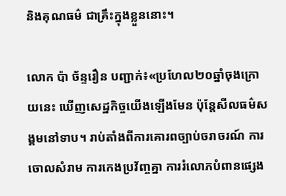និងគុណធម៌ ជាគ្រឹះក្នុងខ្លួននោះ។

លោក ប៉ា ច័ន្ទរឿន បញ្ជាក់៖«ប្រហែល២០ឆ្នាំចុងក្រោយនេះ ឃើញសេដ្ឋកិច្ចយើងឡើងមែន ប៉ុន្តែសីលធម៌សង្គមនៅទាប។ រាប់តាំងពីការគោរពច្បាប់ចរាចរណ៍ ការចោលសំរាម ការកេងប្រវ័ញ្ចគ្នា ការរំលោភបំពានផ្សេង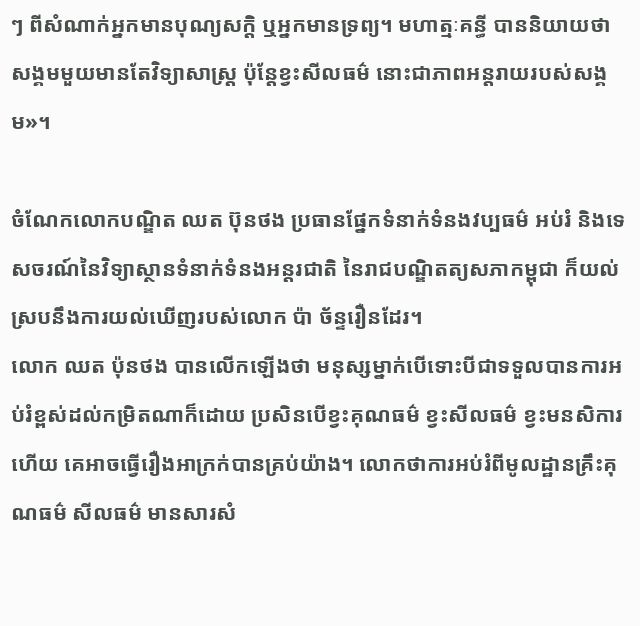ៗ ពីសំណាក់អ្នកមានបុណ្យសក្ដិ ឬអ្នកមានទ្រព្យ។ មហាត្មៈគន្ធី បាននិយាយថា សង្គមមួយមានតែវិទ្យាសាស្ត្រ ប៉ុន្តែខ្វះសីលធម៌ នោះជាភាពអន្តរាយរបស់សង្គម»។

ចំណែកលោកបណ្ឌិត ឈត ប៊ុនថង ប្រធានផ្នែកទំនាក់ទំនងវប្បធម៌ អប់រំ និងទេសចរណ៍នៃវិទ្យាស្ថានទំនាក់ទំនងអន្តរជាតិ នៃរាជបណ្ឌិតត្យសភាកម្ពុជា ក៏យល់ស្របនឹងការយល់ឃើញរបស់លោក ប៉ា ច័ន្ទរឿនដែរ។
លោក ឈត ប៉ុនថង បានលើកឡើងថា មនុស្សម្នាក់បើទោះបីជាទទួលបានការអប់រំខ្ពស់ដល់កម្រិតណាក៏ដោយ ប្រសិនបើខ្វះគុណធម៌ ខ្វះសីលធម៌ ខ្វះមនសិការហើយ គេអាចធ្វើរឿងអាក្រក់បានគ្រប់យ៉ាង។ លោកថាការអប់រំពីមូលដ្ឋានគ្រឹះគុណធម៌ សីលធម៌ មានសារសំ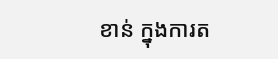ខាន់ ក្នុងការត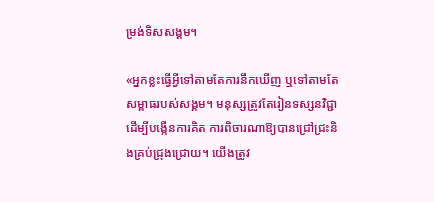ម្រង់ទិសសង្គម។

«អ្នកខ្លះធ្វើអ្វីទៅតាមតែការនឹកឃើញ ឬទៅតាមតែសម្ពាធរបស់សង្គម។ មនុស្សត្រូវតែរៀនទស្សនវិជ្ជា ដើម្បីបង្កើនការគិត ការពិចារណាឱ្យបានជ្រៅជ្រះនិងគ្រប់ជ្រុងជ្រោយ។ យើងត្រូវ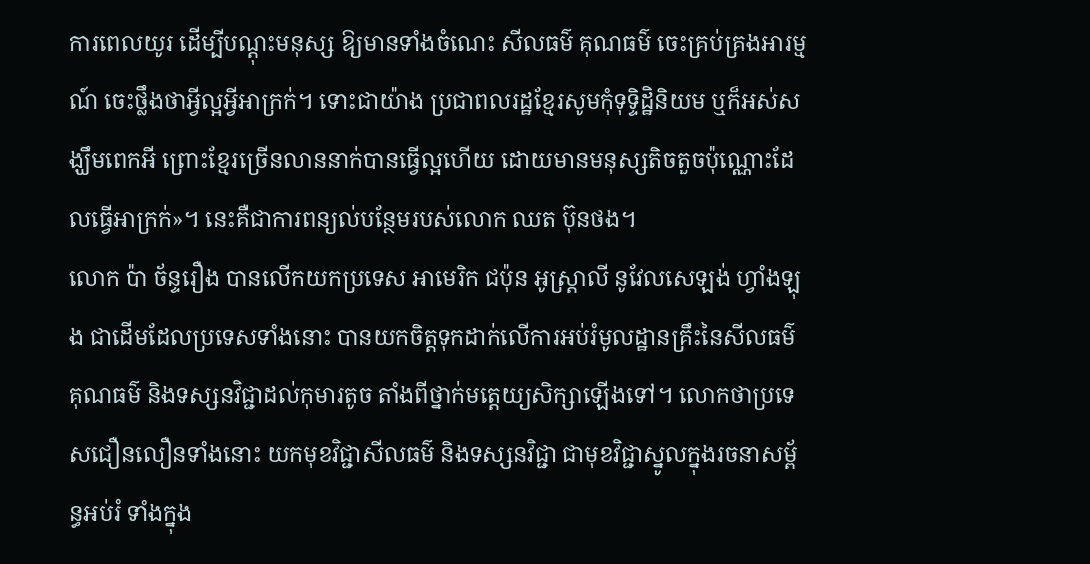ការពេលយូរ ដើម្បីបណ្ដុះមនុស្ស ឱ្យមានទាំងចំណេះ សីលធម៌ គុណធម៌ ចេះគ្រប់គ្រងអារម្មណ៍ ចេះថ្លឹងថាអ្វីល្អអ្វីអាក្រក់។ ទោះជាយ៉ាង ប្រជាពលរដ្ឋខ្មែរសូមកុំទុទ្ទិដ្ឋិនិយម ឬក៏អស់សង្ឃឹមពេកអី ព្រោះខ្មែរច្រើនលាននាក់បានធ្វើល្អហើយ ដោយមានមនុស្សតិចតួចប៉ុណ្ណោះដែលធ្វើអាក្រក់»។ នេះគឺជាការពន្យល់បន្ថែមរបស់លោក ឈត ប៊ុនថង។
លោក ប៉ា ច័ន្ទរឿង បានលើកយកប្រទេស អាមេរិក ជប៉ុន អូស្ដ្រាលី នូវែលសេឡង់ ហ្វាំងឡុង ជាដើមដែលប្រទេសទាំងនោះ បានយកចិត្តទុកដាក់លើការអប់រំមូលដ្ឋានគ្រឹះនៃសីលធម៌ គុណធម៌ និងទស្សនវិជ្ជាដល់កុមារតូច តាំងពីថ្នាក់មត្តេយ្យសិក្សាឡើងទៅ។ លោកថាប្រទេសជឿនលឿនទាំងនោះ យកមុខវិជ្ជាសីលធម៌ និងទស្សនវិជ្ជា ជាមុខវិជ្ជាស្នូលក្នុងរចនាសម្ព័ន្ធអប់រំ ទាំងក្នុង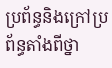ប្រព័ន្ធនិងក្រៅប្រព័ន្ធតាំងពីថ្នា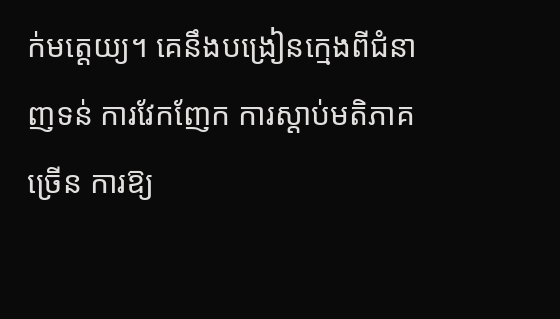ក់មត្តេយ្យ។ គេនឹងបង្រៀនក្មេងពីជំនាញទន់ ការវែកញែក ការស្ដាប់មតិភាគច្រើន ការឱ្យ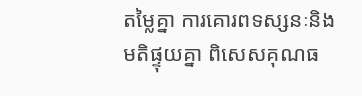តម្លៃគ្នា ការគោរពទស្សនៈនិងមតិផ្ទុយគ្នា ពិសេសគុណធ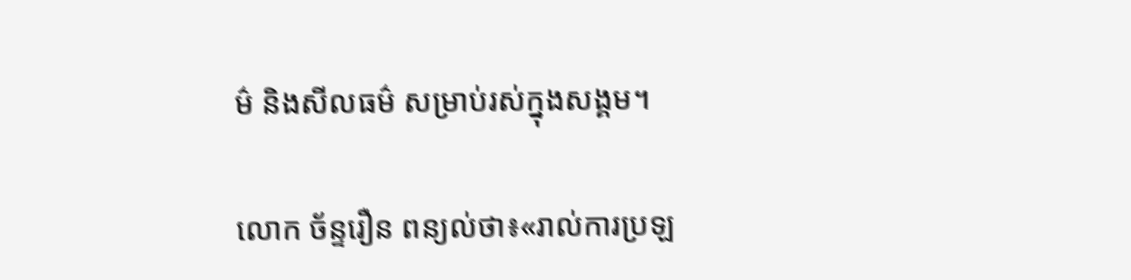ម៌ និងសីលធម៌ សម្រាប់រស់ក្នុងសង្គម។

លោក ច័ន្ទរឿន ពន្យល់ថា៖«រាល់ការប្រឡ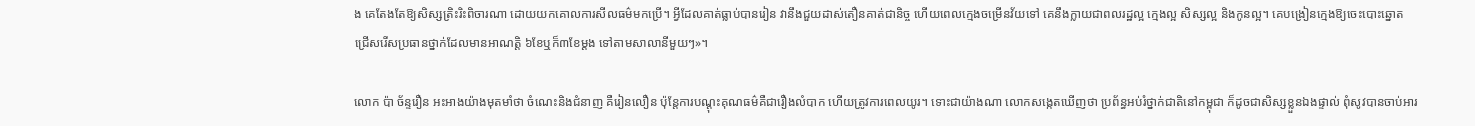ង គេតែងតែឱ្យសិស្សត្រិះរិះពិចារណា ដោយយកគោលការសីលធម៌មកប្រើ។ អ្វីដែលគាត់ធ្លាប់បានរៀន វានឹងជួយដាស់តឿនគាត់ជានិច្ច ហើយពេលក្មេងចម្រើនវ័យទៅ គេនឹងក្លាយជាពលរដ្ឋល្អ ក្មេងល្អ សិស្សល្អ និងកូនល្អ។ គេបង្រៀនក្មេងឱ្យចេះបោះឆ្នោត ជ្រើសរើសប្រធានថ្នាក់ដែលមានអាណត្តិ ៦ខែឬក៏៣ខែម្ដង ទៅតាមសាលានីមួយៗ»។

លោក ប៉ា ច័ន្ទរឿន អះអាងយ៉ាងមុតមាំថា ចំណេះនិងជំនាញ គឺរៀនលឿន ប៉ុន្តែការបណ្ដុះគុណធម៌គឺជារឿងលំបាក ហើយត្រូវការពេលយូរ។ ទោះជាយ៉ាងណា លោកសង្កេតឃើញថា ប្រព័ន្ធអប់រំថ្នាក់ជាតិនៅកម្ពុជា ក៏ដូចជាសិស្សខ្លួនឯងផ្ទាល់ ពុំសូវបានចាប់អារ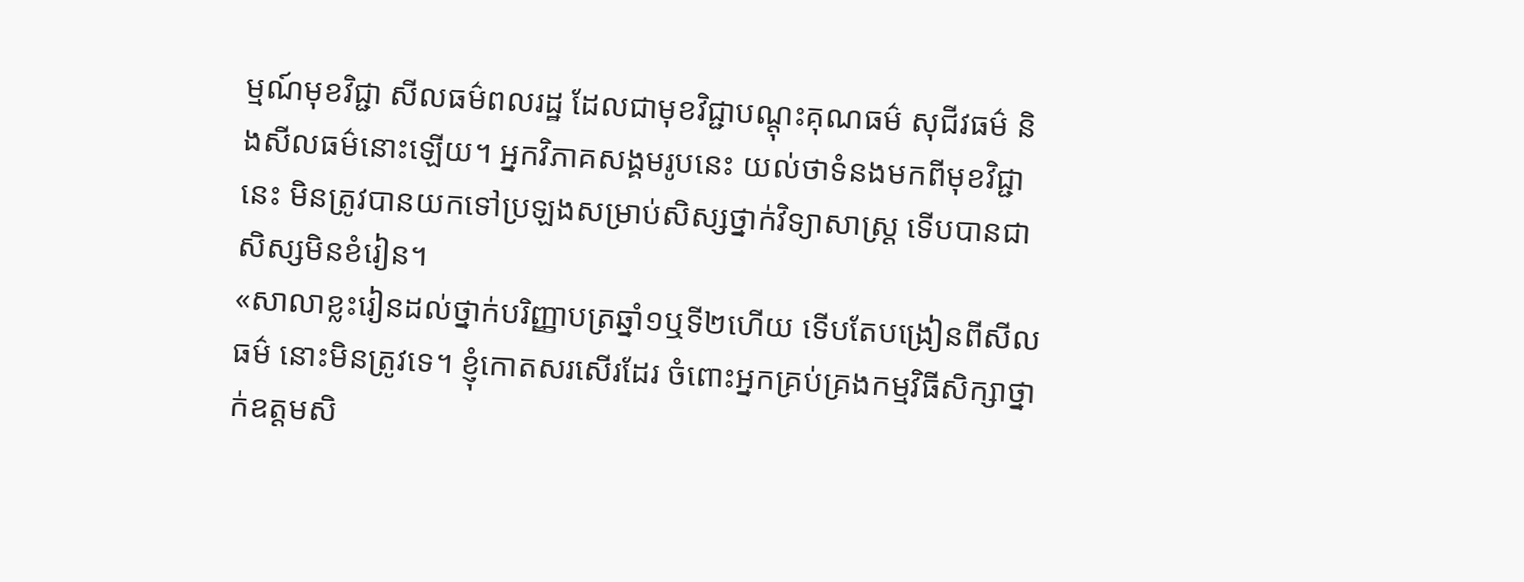ម្មណ៍មុខវិជ្ជា សីលធម៌ពលរដ្ឋ ដែលជាមុខវិជ្ជាបណ្ដុះគុណធម៌ សុជីវធម៌ និងសីលធម៌នោះឡើយ។ អ្នកវិភាគសង្គមរូបនេះ យល់ថាទំនងមកពីមុខវិជ្ជានេះ មិនត្រូវបានយកទៅប្រឡងសម្រាប់សិស្សថ្នាក់វិទ្យាសាស្ត្រ ទើបបានជាសិស្សមិនខំរៀន។
«សាលាខ្លះរៀនដល់ថ្នាក់បរិញ្ញាបត្រឆ្នាំ១ឬទី២ហើយ ទើបតែបង្រៀនពីសីលធម៌ នោះមិនត្រូវទេ។ ខ្ញុំកោតសរសើរដែរ ចំពោះអ្នកគ្រប់គ្រងកម្មវិធីសិក្សាថ្នាក់ឧត្តមសិ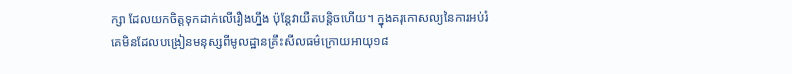ក្សា ដែលយកចិត្តទុកដាក់លើរឿងហ្នឹង ប៉ុន្តែវាយឺតបន្តិចហើយ។ ក្នុងគរុកោសល្យនៃការអប់រំ គេមិនដែលបង្រៀនមនុស្សពីមូលដ្ឋានគ្រឹះសីលធម៌ក្រោយអាយុ១៨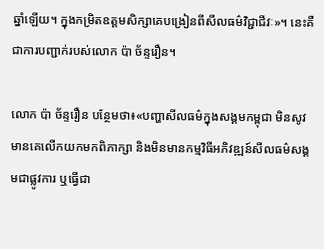ឆ្នាំឡើយ។ ក្នុងកម្រិតឧត្តមសិក្សាគេបង្រៀនពីសីលធម៌វិជ្ជាជីវៈ»។ នេះគឺជាការបញ្ជាក់របស់លោក ប៉ា ច័ន្ទរឿន។

លោក ប៉ា ច័ន្ទរឿន បន្ថែមថា៖«បញ្ហាសីលធម៌ក្នុងសង្គមកម្ពុជា មិនសូវមានគេលើកយកមកពិភាក្សា និងមិនមានកម្មវិធីអភិវឌ្ឍន៍សីលធម៌សង្គមជាផ្លូវការ ឬធ្វើជា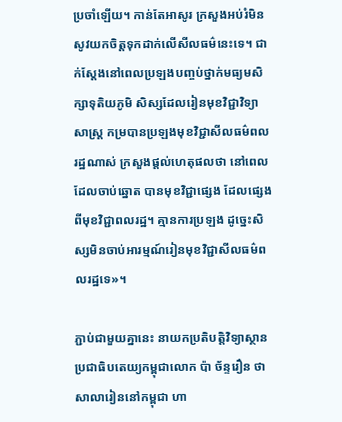ប្រចាំឡើយ។ កាន់តែអាសូរ ក្រសួងអប់រំមិនសូវយកចិត្តទុកដាក់លើសីលធម៌នេះទេ។ ជាក់ស្ដែងនៅពេលប្រឡងបញ្ចប់ថ្នាក់មធ្យមសិក្សាទុតិយភូមិ សិស្សដែលរៀនមុខវិជ្ជាវិទ្យាសាស្ត្រ កម្របានប្រឡងមុខវិជ្ជាសីលធម៌ពលរដ្ឋណាស់ ក្រសួងផ្ដល់ហេតុផលថា នៅពេលដែលចាប់ឆ្នោត បានមុខវិជ្ជាផ្សេង ដែលផ្សេងពីមុខវិជ្ជាពលរដ្ឋ។ គ្មានការប្រឡង ដូច្នេះសិស្សមិនចាប់អារម្មណ៍រៀនមុខវិជ្ជាសីលធម៌ពលរដ្ឋទេ»។

ភ្ជាប់ជាមួយគ្នានេះ នាយកប្រតិបត្តិវិទ្យាស្ថានប្រជាធិបតេយ្យកម្ពុជាលោក ប៉ា ច័ន្ទរឿន ថាសាលារៀននៅកម្ពុជា ហា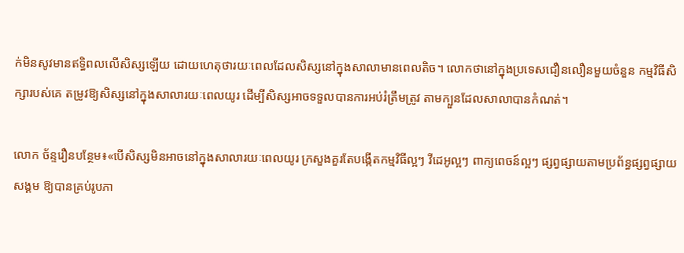ក់មិនសូវមានឥទ្ធិពលលើសិស្សឡើយ ដោយហេតុថារយៈពេលដែលសិស្សនៅក្នុងសាលាមានពេលតិច។ លោកថានៅក្នុងប្រទេសជឿនលឿនមួយចំនួន កម្មវិធីសិក្សារបស់គេ តម្រូវឱ្យសិស្សនៅក្នុងសាលារយៈពេលយូរ ដើម្បីសិស្សអាចទទួលបានការអប់រំត្រឹមត្រូវ តាមក្បួនដែលសាលាបានកំណត់។

លោក ច័ន្ទរឿនបន្ថែម៖«បើសិស្សមិនអាចនៅក្នុងសាលារយៈពេលយូរ ក្រសួងគួរតែបង្កើតកម្មវិធីល្អៗ វីដេអូល្អៗ ពាក្យពេចន៍ល្អៗ ផ្សព្វផ្សាយតាមប្រព័ន្ធផ្សព្វផ្សាយសង្គម ឱ្យបានគ្រប់រូបភា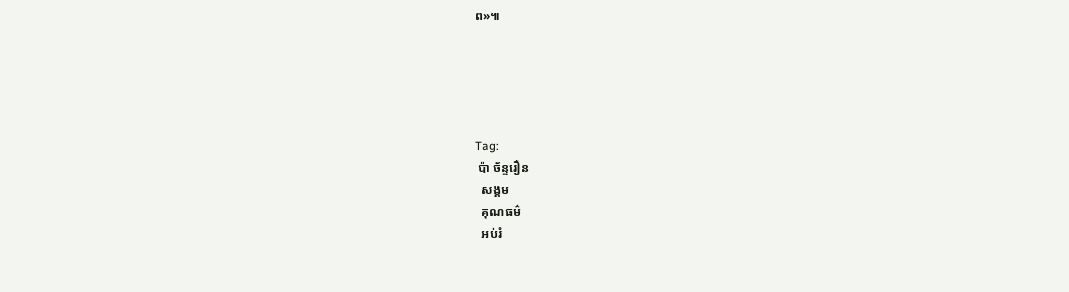ព»៕





Tag:
 ប៉ា ច័ន្ទរឿន
  សង្គម
  គុណធម៌
  អប់រំ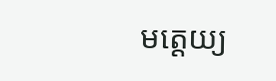មត្តេយ្យ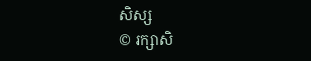សិស្ស
© រក្សាសិ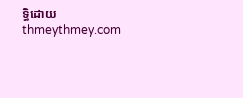ទ្ធិដោយ thmeythmey.com